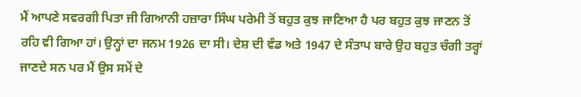ਮੈਂ ਆਪਣੇ ਸਵਰਗੀ ਪਿਤਾ ਜੀ ਗਿਆਨੀ ਹਜ਼ਾਰਾ ਸਿੰਘ ਪਰੇਮੀ ਤੋਂ ਬਹੁਤ ਕੁਝ ਜਾਣਿਆ ਹੈ ਪਰ ਬਹੁਤ ਕੁਝ ਜਾਣਨ ਤੋਂ ਰਹਿ ਵੀ ਗਿਆ ਹਾਂ। ਉਨ੍ਹਾਂ ਦਾ ਜਨਮ 1926 ਦਾ ਸੀ। ਦੇਸ਼ ਦੀ ਵੰਡ ਅਤੇ 1947 ਦੇ ਸੰਤਾਪ ਬਾਰੇ ਉਹ ਬਹੁਤ ਚੰਗੀ ਤਰ੍ਹਾਂ ਜਾਣਦੇ ਸਨ ਪਰ ਮੈਂ ਉਸ ਸਮੇਂ ਦੇ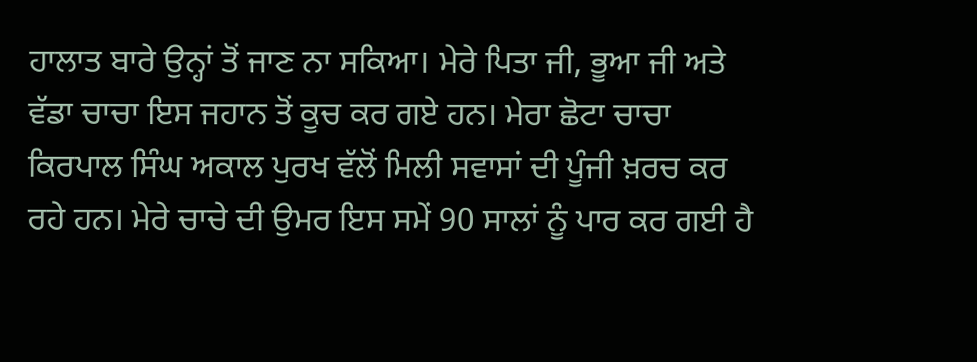ਹਾਲਾਤ ਬਾਰੇ ਉਨ੍ਹਾਂ ਤੋਂ ਜਾਣ ਨਾ ਸਕਿਆ। ਮੇਰੇ ਪਿਤਾ ਜੀ, ਭੂਆ ਜੀ ਅਤੇ ਵੱਡਾ ਚਾਚਾ ਇਸ ਜਹਾਨ ਤੋਂ ਕੂਚ ਕਰ ਗਏ ਹਨ। ਮੇਰਾ ਛੋਟਾ ਚਾਚਾ ਕਿਰਪਾਲ ਸਿੰਘ ਅਕਾਲ ਪੁਰਖ ਵੱਲੋਂ ਮਿਲੀ ਸਵਾਸਾਂ ਦੀ ਪੂੰਜੀ ਖ਼ਰਚ ਕਰ ਰਹੇ ਹਨ। ਮੇਰੇ ਚਾਚੇ ਦੀ ਉਮਰ ਇਸ ਸਮੇਂ 90 ਸਾਲਾਂ ਨੂੰ ਪਾਰ ਕਰ ਗਈ ਹੈ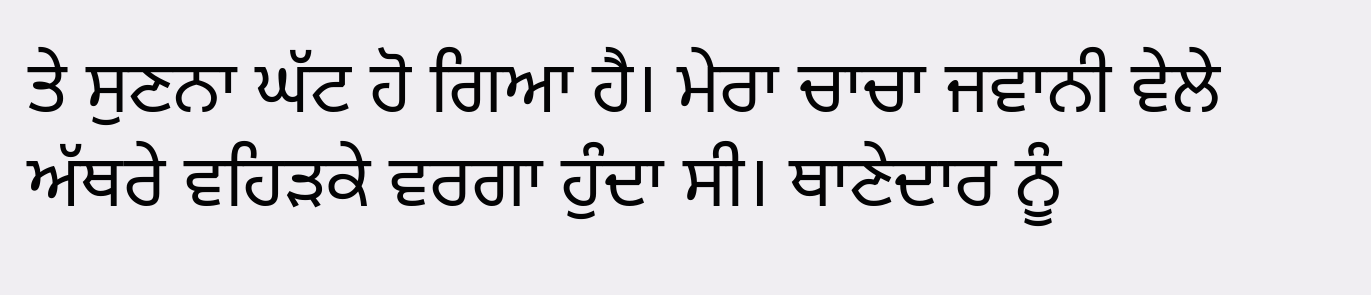ਤੇ ਸੁਣਨਾ ਘੱਟ ਹੋ ਗਿਆ ਹੈ। ਮੇਰਾ ਚਾਚਾ ਜਵਾਨੀ ਵੇਲੇ ਅੱਥਰੇ ਵਹਿੜਕੇ ਵਰਗਾ ਹੁੰਦਾ ਸੀ। ਥਾਣੇਦਾਰ ਨੂੰ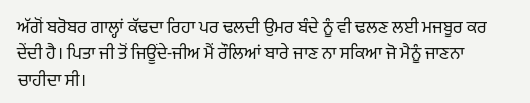ਅੱਗੋਂ ਬਰੋਬਰ ਗਾਲ੍ਹਾਂ ਕੱਢਦਾ ਰਿਹਾ ਪਰ ਢਲਦੀ ਉਮਰ ਬੰਦੇ ਨੂੰ ਵੀ ਢਲਣ ਲਈ ਮਜਬੂਰ ਕਰ ਦੇਂਦੀ ਹੈ। ਪਿਤਾ ਜੀ ਤੋਂ ਜਿਊਂਦੇ-ਜੀਅ ਮੈਂ ਰੌਲਿਆਂ ਬਾਰੇ ਜਾਣ ਨਾ ਸਕਿਆ ਜੋ ਮੈਨੂੰ ਜਾਣਨਾ ਚਾਹੀਦਾ ਸੀ।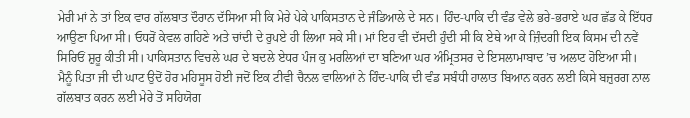ਮੇਰੀ ਮਾਂ ਨੇ ਤਾਂ ਇਕ ਵਾਰ ਗੱਲਬਾਤ ਦੌਰਾਨ ਦੱਸਿਆ ਸੀ ਕਿ ਮੇਰੇ ਪੇਕੇ ਪਾਕਿਸਤਾਨ ਦੇ ਜੰਡਿਆਲੇ ਦੇ ਸਨ। ਹਿੰਦ-ਪਾਕਿ ਦੀ ਵੰਡ ਵੇਲੇ ਭਰੇ-ਭਰਾਏ ਘਰ ਛੱਡ ਕੇ ਇੱਧਰ ਆਉਣਾ ਪਿਆ ਸੀ। ਓਧਰੋਂ ਕੇਵਲ ਗਹਿਣੇ ਅਤੇ ਚਾਂਦੀ ਦੇ ਰੁਪਏ ਹੀ ਲਿਆ ਸਕੇ ਸੀ। ਮਾਂ ਇਹ ਵੀ ਦੱਸਦੀ ਹੁੰਦੀ ਸੀ ਕਿ ਏਥੇ ਆ ਕੇ ਜ਼ਿੰਦਗੀ ਇਕ ਕਿਸਮ ਦੀ ਨਵੇਂ ਸਿਰਿਓਂ ਸ਼ੁਰੂ ਕੀਤੀ ਸੀ। ਪਾਕਿਸਤਾਨ ਵਿਚਲੇ ਘਰ ਦੇ ਬਦਲੇ ਏਧਰ ਪੰਜ ਕੁ ਮਰਲਿਆਂ ਦਾ ਬਣਿਆ ਘਰ ਅੰਮ੍ਰਿਤਸਰ ਦੇ ਇਸਲਾਮਾਬਾਦ ’ਚ ਅਲਾਟ ਹੋਇਆ ਸੀ। ਮੈਨੂੰ ਪਿਤਾ ਜੀ ਦੀ ਘਾਟ ਉਦੋਂ ਹੋਰ ਮਹਿਸੂਸ ਹੋਈ ਜਦੋਂ ਇਕ ਟੀਵੀ ਚੈਨਲ ਵਾਲਿਆਂ ਨੇ ਹਿੰਦ-ਪਾਕਿ ਦੀ ਵੰਡ ਸਬੰਧੀ ਹਾਲਾਤ ਬਿਆਨ ਕਰਨ ਲਈ ਕਿਸੇ ਬਜ਼ੁਰਗ ਨਾਲ ਗੱਲਬਾਤ ਕਰਨ ਲਈ ਮੇਰੇ ਤੋਂ ਸਹਿਯੋਗ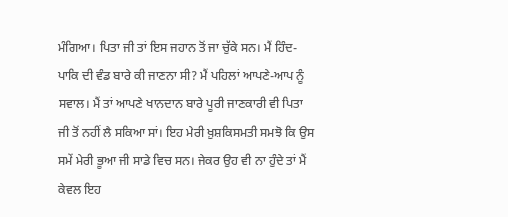ਮੰਗਿਆ। ਪਿਤਾ ਜੀ ਤਾਂ ਇਸ ਜਹਾਨ ਤੋਂ ਜਾ ਚੁੱਕੇ ਸਨ। ਮੈਂ ਹਿੰਦ-ਪਾਕਿ ਦੀ ਵੰਡ ਬਾਰੇ ਕੀ ਜਾਣਨਾ ਸੀ? ਮੈਂ ਪਹਿਲਾਂ ਆਪਣੇ-ਆਪ ਨੂੰ ਸਵਾਲ। ਮੈਂ ਤਾਂ ਆਪਣੇ ਖਾਨਦਾਨ ਬਾਰੇ ਪੂਰੀ ਜਾਣਕਾਰੀ ਵੀ ਪਿਤਾ ਜੀ ਤੋਂ ਨਹੀਂ ਲੈ ਸਕਿਆ ਸਾਂ। ਇਹ ਮੇਰੀ ਖ਼ੁਸ਼ਕਿਸਮਤੀ ਸਮਝੋ ਕਿ ਉਸ ਸਮੇਂ ਮੇਰੀ ਭੂਆ ਜੀ ਸਾਡੇ ਵਿਚ ਸਨ। ਜੇਕਰ ਉਹ ਵੀ ਨਾ ਹੁੰਦੇ ਤਾਂ ਮੈਂ ਕੇਵਲ ਇਹ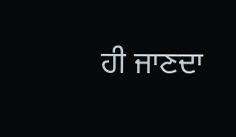ਹੀ ਜਾਣਦਾ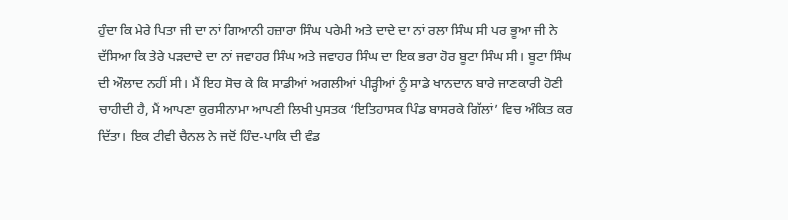ਹੁੰਦਾ ਕਿ ਮੇਰੇ ਪਿਤਾ ਜੀ ਦਾ ਨਾਂ ਗਿਆਨੀ ਹਜ਼ਾਰਾ ਸਿੰਘ ਪਰੇਮੀ ਅਤੇ ਦਾਦੇ ਦਾ ਨਾਂ ਰਲਾ ਸਿੰਘ ਸੀ ਪਰ ਭੂਆ ਜੀ ਨੇ ਦੱਸਿਆ ਕਿ ਤੇਰੇ ਪੜਦਾਦੇ ਦਾ ਨਾਂ ਜਵਾਹਰ ਸਿੰਘ ਅਤੇ ਜਵਾਹਰ ਸਿੰਘ ਦਾ ਇਕ ਭਰਾ ਹੋਰ ਬੂਟਾ ਸਿੰਘ ਸੀ। ਬੂਟਾ ਸਿੰਘ ਦੀ ਔਲਾਦ ਨਹੀਂ ਸੀ। ਮੈਂ ਇਹ ਸੋਚ ਕੇ ਕਿ ਸਾਡੀਆਂ ਅਗਲੀਆਂ ਪੀੜ੍ਹੀਆਂ ਨੂੰ ਸਾਡੇ ਖਾਨਦਾਨ ਬਾਰੇ ਜਾਣਕਾਰੀ ਹੋਣੀ ਚਾਹੀਦੀ ਹੈ, ਮੈਂ ਆਪਣਾ ਕੁਰਸੀਨਾਮਾ ਆਪਣੀ ਲਿਖੀ ਪੁਸਤਕ ‘ਇਤਿਹਾਸਕ ਪਿੰਡ ਬਾਸਰਕੇ ਗਿੱਲਾਂ’ ਵਿਚ ਅੰਕਿਤ ਕਰ ਦਿੱਤਾ। ਇਕ ਟੀਵੀ ਚੈਨਲ ਨੇ ਜਦੋਂ ਹਿੰਦ-ਪਾਕਿ ਦੀ ਵੰਡ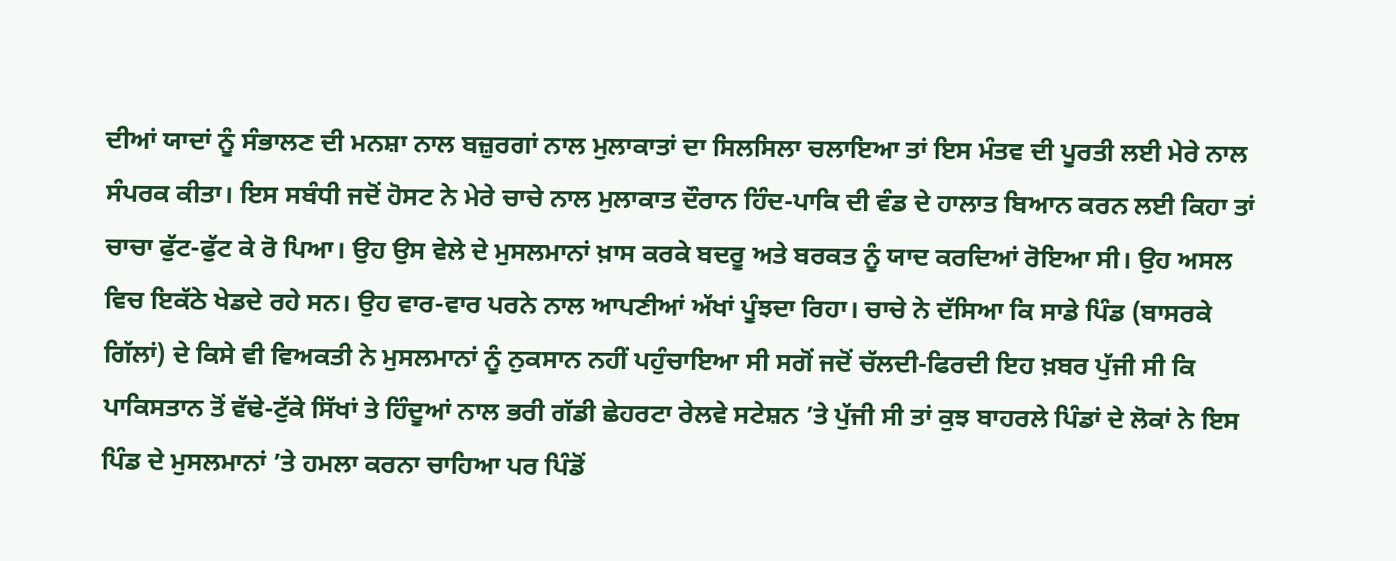ਦੀਆਂ ਯਾਦਾਂ ਨੂੰ ਸੰਭਾਲਣ ਦੀ ਮਨਸ਼ਾ ਨਾਲ ਬਜ਼ੁਰਗਾਂ ਨਾਲ ਮੁਲਾਕਾਤਾਂ ਦਾ ਸਿਲਸਿਲਾ ਚਲਾਇਆ ਤਾਂ ਇਸ ਮੰਤਵ ਦੀ ਪੂਰਤੀ ਲਈ ਮੇਰੇ ਨਾਲ ਸੰਪਰਕ ਕੀਤਾ। ਇਸ ਸਬੰਧੀ ਜਦੋਂ ਹੋਸਟ ਨੇ ਮੇਰੇ ਚਾਚੇ ਨਾਲ ਮੁਲਾਕਾਤ ਦੌਰਾਨ ਹਿੰਦ-ਪਾਕਿ ਦੀ ਵੰਡ ਦੇ ਹਾਲਾਤ ਬਿਆਨ ਕਰਨ ਲਈ ਕਿਹਾ ਤਾਂ ਚਾਚਾ ਫੁੱਟ-ਫੁੱਟ ਕੇ ਰੋ ਪਿਆ। ਉਹ ਉਸ ਵੇਲੇ ਦੇ ਮੁਸਲਮਾਨਾਂ ਖ਼ਾਸ ਕਰਕੇ ਬਦਰੂ ਅਤੇ ਬਰਕਤ ਨੂੰ ਯਾਦ ਕਰਦਿਆਂ ਰੋਇਆ ਸੀ। ਉਹ ਅਸਲ ਵਿਚ ਇਕੱਠੇ ਖੇਡਦੇ ਰਹੇ ਸਨ। ਉਹ ਵਾਰ-ਵਾਰ ਪਰਨੇ ਨਾਲ ਆਪਣੀਆਂ ਅੱਖਾਂ ਪੂੰਝਦਾ ਰਿਹਾ। ਚਾਚੇ ਨੇ ਦੱਸਿਆ ਕਿ ਸਾਡੇ ਪਿੰਡ (ਬਾਸਰਕੇ ਗਿੱਲਾਂ) ਦੇ ਕਿਸੇ ਵੀ ਵਿਅਕਤੀ ਨੇ ਮੁਸਲਮਾਨਾਂ ਨੂੰ ਨੁਕਸਾਨ ਨਹੀਂ ਪਹੁੰਚਾਇਆ ਸੀ ਸਗੋਂ ਜਦੋਂ ਚੱਲਦੀ-ਫਿਰਦੀ ਇਹ ਖ਼ਬਰ ਪੁੱਜੀ ਸੀ ਕਿ ਪਾਕਿਸਤਾਨ ਤੋਂ ਵੱਢੇ-ਟੁੱਕੇ ਸਿੱਖਾਂ ਤੇ ਹਿੰਦੂਆਂ ਨਾਲ ਭਰੀ ਗੱਡੀ ਛੇਹਰਟਾ ਰੇਲਵੇ ਸਟੇਸ਼ਨ ’ਤੇ ਪੁੱਜੀ ਸੀ ਤਾਂ ਕੁਝ ਬਾਹਰਲੇ ਪਿੰਡਾਂ ਦੇ ਲੋਕਾਂ ਨੇ ਇਸ ਪਿੰਡ ਦੇ ਮੁਸਲਮਾਨਾਂ ’ਤੇ ਹਮਲਾ ਕਰਨਾ ਚਾਹਿਆ ਪਰ ਪਿੰਡੋਂ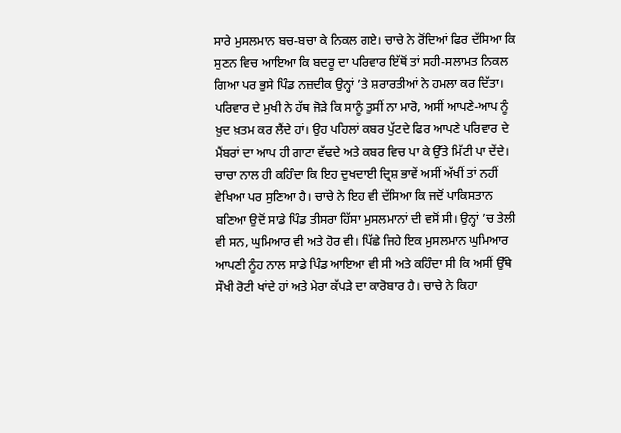ਸਾਰੇ ਮੁਸਲਮਾਨ ਬਚ-ਬਚਾ ਕੇ ਨਿਕਲ ਗਏ। ਚਾਚੇ ਨੇ ਰੋਂਦਿਆਂ ਫਿਰ ਦੱਸਿਆ ਕਿ ਸੁਣਨ ਵਿਚ ਆਇਆ ਕਿ ਬਦਰੂ ਦਾ ਪਰਿਵਾਰ ਇੱਥੋਂ ਤਾਂ ਸਹੀ-ਸਲਾਮਤ ਨਿਕਲ ਗਿਆ ਪਰ ਭੁਸੇ ਪਿੰਡ ਨਜ਼ਦੀਕ ਉਨ੍ਹਾਂ ’ਤੇ ਸ਼ਰਾਰਤੀਆਂ ਨੇ ਹਮਲਾ ਕਰ ਦਿੱਤਾ। ਪਰਿਵਾਰ ਦੇ ਮੁਖੀ ਨੇ ਹੱਥ ਜੋੜੇ ਕਿ ਸਾਨੂੰ ਤੁਸੀਂ ਨਾ ਮਾਰੋ, ਅਸੀਂ ਆਪਣੇ-ਆਪ ਨੂੰ ਖ਼ੁਦ ਖ਼ਤਮ ਕਰ ਲੈਂਦੇ ਹਾਂ। ਉਹ ਪਹਿਲਾਂ ਕਬਰ ਪੁੱਟਦੇ ਫਿਰ ਆਪਣੇ ਪਰਿਵਾਰ ਦੇ ਮੈਂਬਰਾਂ ਦਾ ਆਪ ਹੀ ਗਾਟਾ ਵੱਢਦੇ ਅਤੇ ਕਬਰ ਵਿਚ ਪਾ ਕੇ ਉੱਤੇ ਮਿੱਟੀ ਪਾ ਦੇਂਦੇ। ਚਾਚਾ ਨਾਲ ਹੀ ਕਹਿੰਦਾ ਕਿ ਇਹ ਦੁਖਦਾਈ ਦ੍ਰਿਸ਼ ਭਾਵੇਂ ਅਸੀਂ ਅੱਖੀਂ ਤਾਂ ਨਹੀਂ ਵੇਖਿਆ ਪਰ ਸੁਣਿਆ ਹੈ। ਚਾਚੇ ਨੇ ਇਹ ਵੀ ਦੱਸਿਆ ਕਿ ਜਦੋਂ ਪਾਕਿਸਤਾਨ ਬਣਿਆ ਉਦੋਂ ਸਾਡੇ ਪਿੰਡ ਤੀਸਰਾ ਹਿੱਸਾ ਮੁਸਲਮਾਨਾਂ ਦੀ ਵਸੋਂ ਸੀ। ਉਨ੍ਹਾਂ ’ਚ ਤੇਲੀ ਵੀ ਸਨ, ਘੁਮਿਆਰ ਵੀ ਅਤੇ ਹੋਰ ਵੀ। ਪਿੱਛੇ ਜਿਹੇ ਇਕ ਮੁਸਲਮਾਨ ਘੁਮਿਆਰ ਆਪਣੀ ਨੂੰਹ ਨਾਲ ਸਾਡੇ ਪਿੰਡ ਆਇਆ ਵੀ ਸੀ ਅਤੇ ਕਹਿੰਦਾ ਸੀ ਕਿ ਅਸੀਂ ਉੱਥੇ ਸੌਖੀ ਰੋਟੀ ਖਾਂਦੇ ਹਾਂ ਅਤੇ ਮੇਰਾ ਕੱਪੜੇ ਦਾ ਕਾਰੋਬਾਰ ਹੈ। ਚਾਚੇ ਨੇ ਕਿਹਾ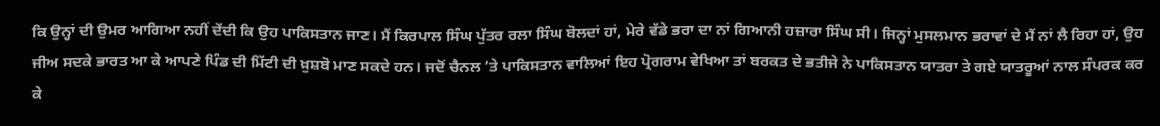ਕਿ ਉਨ੍ਹਾਂ ਦੀ ਉਮਰ ਆਗਿਆ ਨਹੀਂ ਦੇਂਦੀ ਕਿ ਉਹ ਪਾਕਿਸਤਾਨ ਜਾਣ। ਮੈਂ ਕਿਰਪਾਲ ਸਿੰਘ ਪੁੱਤਰ ਰਲਾ ਸਿੰਘ ਬੋਲਦਾਂ ਹਾਂ, ਮੇਰੇ ਵੱਡੇ ਭਰਾ ਦਾ ਨਾਂ ਗਿਆਨੀ ਹਜ਼ਾਰਾ ਸਿੰਘ ਸੀ। ਜਿਨ੍ਹਾਂ ਮੁਸਲਮਾਨ ਭਰਾਵਾਂ ਦੇ ਮੈਂ ਨਾਂ ਲੈ ਰਿਹਾ ਹਾਂ, ਉਹ ਜੀਅ ਸਦਕੇ ਭਾਰਤ ਆ ਕੇ ਆਪਣੇ ਪਿੰਡ ਦੀ ਮਿੱਟੀ ਦੀ ਖ਼ੁਸ਼ਬੋ ਮਾਣ ਸਕਦੇ ਹਨ। ਜਦੋਂ ਚੈਨਲ ’ਤੇ ਪਾਕਿਸਤਾਨ ਵਾਲਿਆਂ ਇਹ ਪ੍ਰੋਗਰਾਮ ਵੇਖਿਆ ਤਾਂ ਬਰਕਤ ਦੇ ਭਤੀਜੇ ਨੇ ਪਾਕਿਸਤਾਨ ਯਾਤਰਾ ਤੇ ਗਏ ਯਾਤਰੂਆਂ ਨਾਲ ਸੰਪਰਕ ਕਰ ਕੇ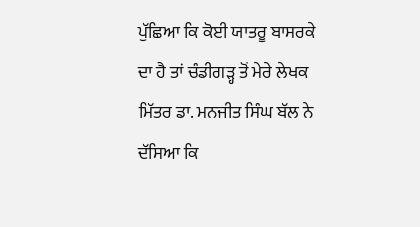ਪੁੱਛਿਆ ਕਿ ਕੋਈ ਯਾਤਰੂ ਬਾਸਰਕੇ ਦਾ ਹੈ ਤਾਂ ਚੰਡੀਗੜ੍ਹ ਤੋਂ ਮੇਰੇ ਲੇਖਕ ਮਿੱਤਰ ਡਾ. ਮਨਜੀਤ ਸਿੰਘ ਬੱਲ ਨੇ ਦੱਸਿਆ ਕਿ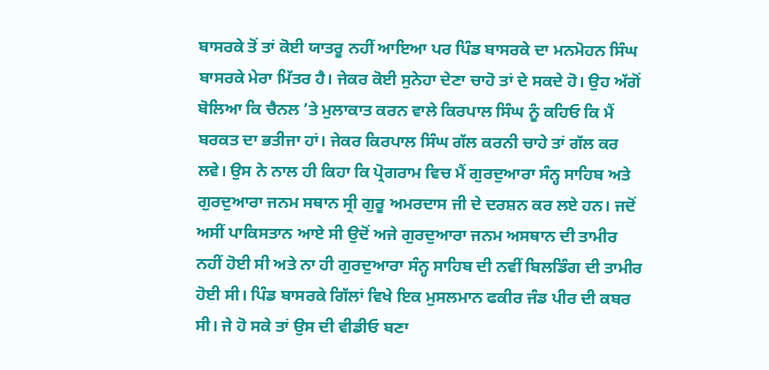ਬਾਸਰਕੇ ਤੋਂ ਤਾਂ ਕੋਈ ਯਾਤਰੂ ਨਹੀਂ ਆਇਆ ਪਰ ਪਿੰਡ ਬਾਸਰਕੇ ਦਾ ਮਨਮੋਹਨ ਸਿੰਘ ਬਾਸਰਕੇ ਮੇਰਾ ਮਿੱਤਰ ਹੈ। ਜੇਕਰ ਕੋਈ ਸੁਨੇਹਾ ਦੇਣਾ ਚਾਹੋ ਤਾਂ ਦੇ ਸਕਦੇ ਹੋ। ਉਹ ਅੱਗੋਂ ਬੋਲਿਆ ਕਿ ਚੈਨਲ ’ਤੇ ਮੁਲਾਕਾਤ ਕਰਨ ਵਾਲੇ ਕਿਰਪਾਲ ਸਿੰਘ ਨੂੰ ਕਹਿਓ ਕਿ ਮੈਂ ਬਰਕਤ ਦਾ ਭਤੀਜਾ ਹਾਂ। ਜੇਕਰ ਕਿਰਪਾਲ ਸਿੰਘ ਗੱਲ ਕਰਨੀ ਚਾਹੇ ਤਾਂ ਗੱਲ ਕਰ ਲਵੇ। ਉਸ ਨੇ ਨਾਲ ਹੀ ਕਿਹਾ ਕਿ ਪ੍ਰੋਗਰਾਮ ਵਿਚ ਮੈਂ ਗੁਰਦੁਆਰਾ ਸੰਨ੍ਹ ਸਾਹਿਬ ਅਤੇ ਗੁਰਦੁਆਰਾ ਜਨਮ ਸਥਾਨ ਸ੍ਰੀ ਗੁਰੂ ਅਮਰਦਾਸ ਜੀ ਦੇ ਦਰਸ਼ਨ ਕਰ ਲਏ ਹਨ। ਜਦੋਂ ਅਸੀਂ ਪਾਕਿਸਤਾਨ ਆਏ ਸੀ ਉਦੋਂ ਅਜੇ ਗੁਰਦੁਆਰਾ ਜਨਮ ਅਸਥਾਨ ਦੀ ਤਾਮੀਰ ਨਹੀਂ ਹੋਈ ਸੀ ਅਤੇ ਨਾ ਹੀ ਗੁਰਦੁਆਰਾ ਸੰਨ੍ਹ ਸਾਹਿਬ ਦੀ ਨਵੀਂ ਬਿਲਡਿੰਗ ਦੀ ਤਾਮੀਰ ਹੋਈ ਸੀ। ਪਿੰਡ ਬਾਸਰਕੇ ਗਿੱਲਾਂ ਵਿਖੇ ਇਕ ਮੁਸਲਮਾਨ ਫਕੀਰ ਜੰਡ ਪੀਰ ਦੀ ਕਬਰ ਸੀ। ਜੇ ਹੋ ਸਕੇ ਤਾਂ ਉਸ ਦੀ ਵੀਡੀਓ ਬਣਾ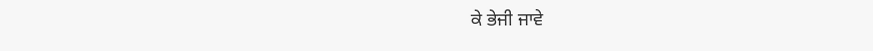ਕੇ ਭੇਜੀ ਜਾਵੇ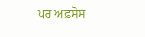ਪਰ ਅਫ਼ਸੋਸ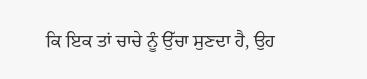ਕਿ ਇਕ ਤਾਂ ਚਾਚੇ ਨੂੰ ਉੱਚਾ ਸੁਣਦਾ ਹੈ, ਉਹ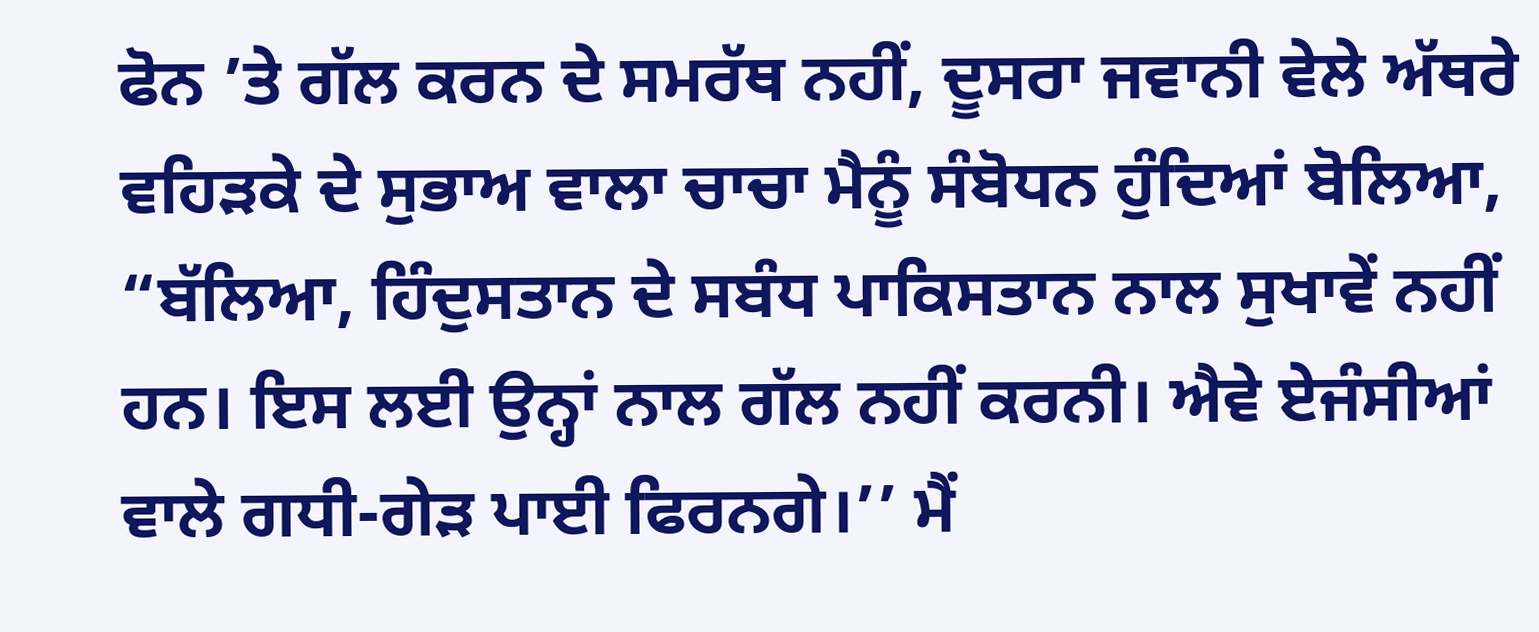ਫੋਨ ’ਤੇ ਗੱਲ ਕਰਨ ਦੇ ਸਮਰੱਥ ਨਹੀਂ, ਦੂਸਰਾ ਜਵਾਨੀ ਵੇਲੇ ਅੱਥਰੇ ਵਹਿੜਕੇ ਦੇ ਸੁਭਾਅ ਵਾਲਾ ਚਾਚਾ ਮੈਨੂੰ ਸੰਬੋਧਨ ਹੁੰਦਿਆਂ ਬੋਲਿਆ, “ਬੱਲਿਆ, ਹਿੰਦੁਸਤਾਨ ਦੇ ਸਬੰਧ ਪਾਕਿਸਤਾਨ ਨਾਲ ਸੁਖਾਵੇਂ ਨਹੀਂ ਹਨ। ਇਸ ਲਈ ਉਨ੍ਹਾਂ ਨਾਲ ਗੱਲ ਨਹੀਂ ਕਰਨੀ। ਐਵੇ ਏਜੰਸੀਆਂ ਵਾਲੇ ਗਧੀ-ਗੇੜ ਪਾਈ ਫਿਰਨਗੇ।’’ ਮੈਂ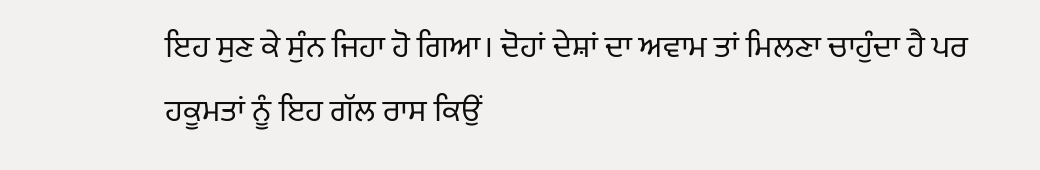ਇਹ ਸੁਣ ਕੇ ਸੁੰਨ ਜਿਹਾ ਹੋ ਗਿਆ। ਦੋਹਾਂ ਦੇਸ਼ਾਂ ਦਾ ਅਵਾਮ ਤਾਂ ਮਿਲਣਾ ਚਾਹੁੰਦਾ ਹੈ ਪਰ ਹਕੂਮਤਾਂ ਨੂੰ ਇਹ ਗੱਲ ਰਾਸ ਕਿਉਂ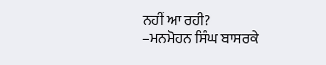ਨਹੀਂ ਆ ਰਹੀ?
–ਮਨਮੋਹਨ ਸਿੰਘ ਬਾਸਰਕੇ